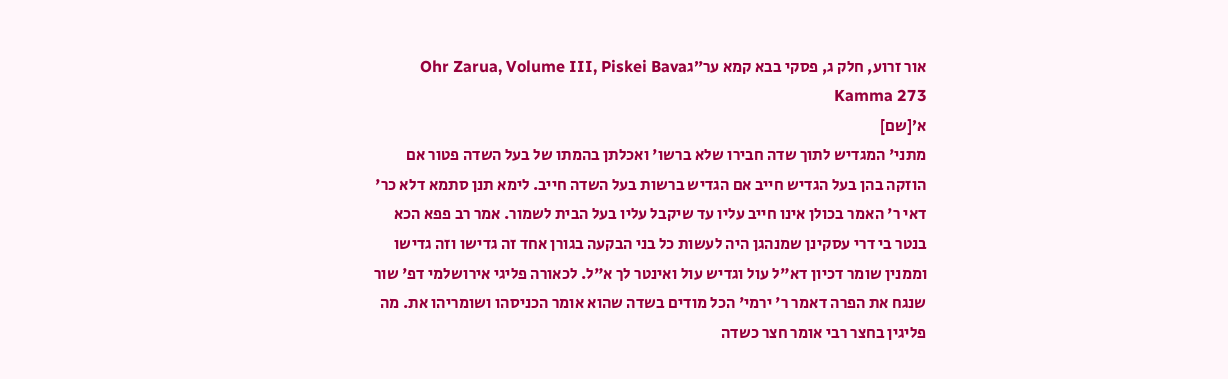אור זרוע, חלק ג, פסקי בבא קמא ער״גOhr Zarua, Volume III, Piskei Bava Kamma 273
א׳[שם]
מתני' המגדיש לתוך שדה חבירו שלא ברשו' ואכלתן בהמתו של בעל השדה פטור אם הוזקה בהן בעל הגדיש חייב אם הגדיש ברשות בעל השדה חייב. לימא תנן סתמא דלא כר' דאי ר' האמר בכולן אינו חייב עליו עד שיקבל עליו בעל הבית לשמור. אמר רב פפא הכא בנטר בי דרי עסקינן שמנהגן היה לעשות כל בני הבקעה בגורן אחד זה גדישו וזה גדישו וממנין שומר דכיון דא"ל עול וגדיש עול ואינטר לך א"ל. לכאורה פליגי אירושלמי דפ' שור שנגח את הפרה דאמר ר' ירמי' הכל מודים בשדה שהוא אומר הכניסהו ושומריהו את. מה פליגין בחצר רבי אומר חצר כשדה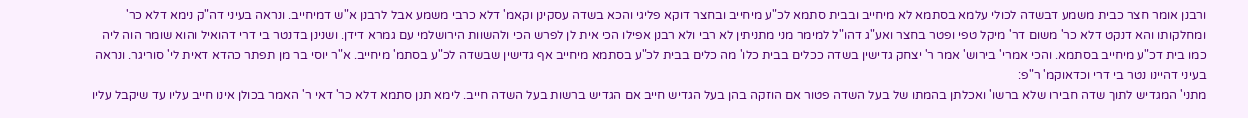ורבנן אומר חצר כבית משמע דבשדה לכולי עלמא בסתמא לא מיחייב ובבית סתמא לכ"ע מיחייב ובחצר דוקא פליגי והכא בשדה עסקינן וקאמ' דלא כרבי משמע אבל לרבנן א"ש דמיחייב. ונראה בעיני דה"ק נימא דלא כר' ומחלקותו והא דנקט דלא כר' משום דר' מיקל טפי ופטר בחצר ואע"ג דהו"ל למימר מני מתניתין לא רבי ולא רבנן אפילו הכי אית לן לפרש הכי ולהשוות הירושלמי עם גמרא דידן. ושנינן בדנטר בי דרי דהואיל והוא שומר הוה ליה כמו בית דכ"ע מיחייב בסתמא. והכי אמרי' בירוש' אמר ר' יצחק גדישין בשדה ככלים בבית כלו' מה כלים בבית לכ"ע בסתמא מיחייב אף גדישין שבשדה לכ"ע בסתמ' מיחייב. א"ר יוסי בר מן תפתר כהדא דאית לי' סוריגר. ונראה בעיני דהיינו נטר בי דרי וכדאוקמ' ר"פ:
מתני' המגדיש לתוך שדה חבירו שלא ברשו' ואכלתן בהמתו של בעל השדה פטור אם הוזקה בהן בעל הגדיש חייב אם הגדיש ברשות בעל השדה חייב. לימא תנן סתמא דלא כר' דאי ר' האמר בכולן אינו חייב עליו עד שיקבל עליו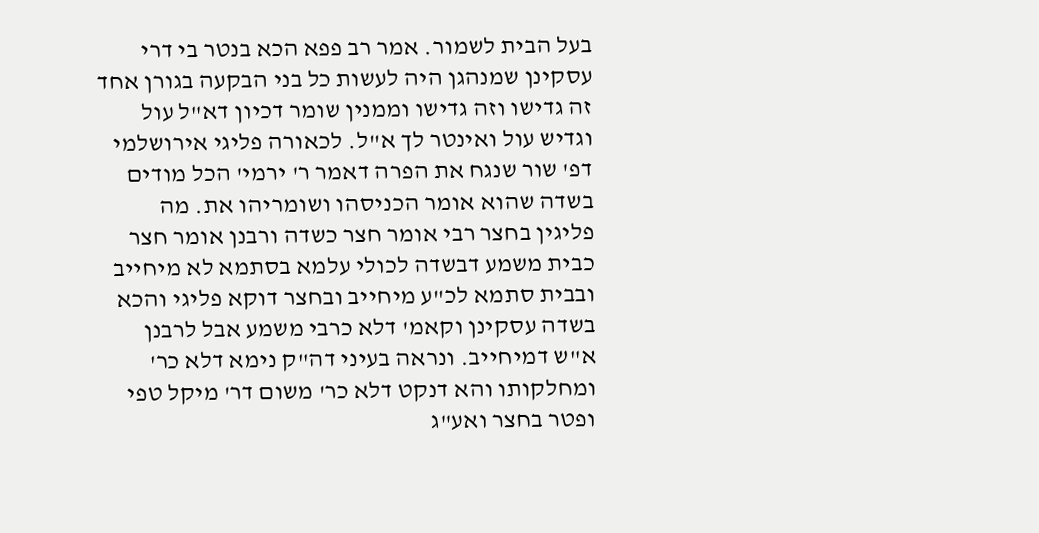בעל הבית לשמור. אמר רב פפא הכא בנטר בי דרי עסקינן שמנהגן היה לעשות כל בני הבקעה בגורן אחד זה גדישו וזה גדישו וממנין שומר דכיון דא"ל עול וגדיש עול ואינטר לך א"ל. לכאורה פליגי אירושלמי דפ' שור שנגח את הפרה דאמר ר' ירמי' הכל מודים בשדה שהוא אומר הכניסהו ושומריהו את. מה פליגין בחצר רבי אומר חצר כשדה ורבנן אומר חצר כבית משמע דבשדה לכולי עלמא בסתמא לא מיחייב ובבית סתמא לכ"ע מיחייב ובחצר דוקא פליגי והכא בשדה עסקינן וקאמ' דלא כרבי משמע אבל לרבנן א"ש דמיחייב. ונראה בעיני דה"ק נימא דלא כר' ומחלקותו והא דנקט דלא כר' משום דר' מיקל טפי ופטר בחצר ואע"ג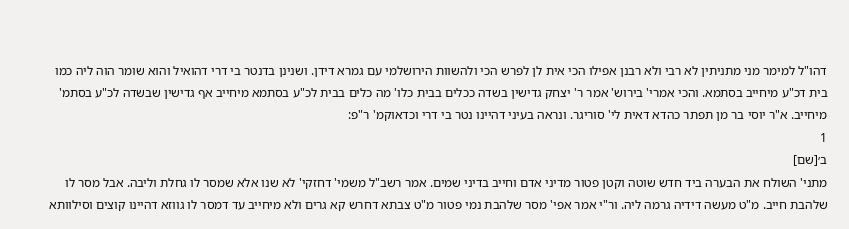דהו"ל למימר מני מתניתין לא רבי ולא רבנן אפילו הכי אית לן לפרש הכי ולהשוות הירושלמי עם גמרא דידן. ושנינן בדנטר בי דרי דהואיל והוא שומר הוה ליה כמו בית דכ"ע מיחייב בסתמא. והכי אמרי' בירוש' אמר ר' יצחק גדישין בשדה ככלים בבית כלו' מה כלים בבית לכ"ע בסתמא מיחייב אף גדישין שבשדה לכ"ע בסתמ' מיחייב. א"ר יוסי בר מן תפתר כהדא דאית לי' סוריגר. ונראה בעיני דהיינו נטר בי דרי וכדאוקמ' ר"פ:
1
ב׳[שם]
מתני' השולח את הבערה ביד חדש שוטה וקטן פטור מדיני אדם וחייב בדיני שמים. אמר רשב"ל משמי' דחזקי' לא שנו אלא שמסר לו גחלת וליבה. אבל מסר לו שלהבת חייב. מ"ט מעשה דידיה גרמה ליה. ור"י אמר אפי' מסר שלהבת נמי פטור מ"ט צבתא דחרש קא גרים ולא מיחייב עד דמסר לו גווזא דהיינו קוצים וסילוותא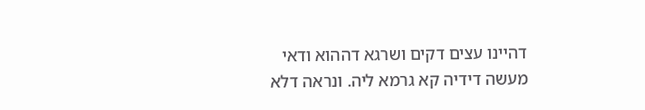דהיינו עצים דקים ושרגא דההוא ודאי מעשה דידיה קא גרמא ליה. ונראה דלא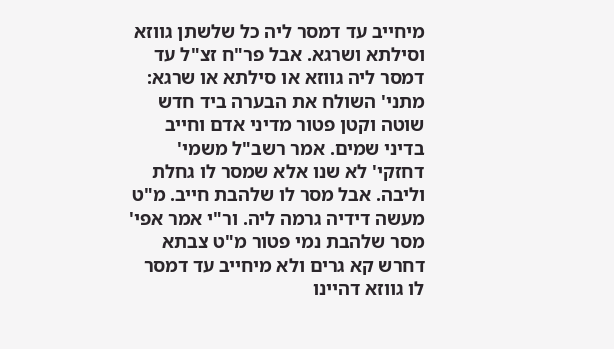מיחייב עד דמסר ליה כל שלשתן גווזא וסילתא ושרגא. אבל פר"ח זצ"ל עד דמסר ליה גווזא או סילתא או שרגא:
מתני' השולח את הבערה ביד חדש שוטה וקטן פטור מדיני אדם וחייב בדיני שמים. אמר רשב"ל משמי' דחזקי' לא שנו אלא שמסר לו גחלת וליבה. אבל מסר לו שלהבת חייב. מ"ט מעשה דידיה גרמה ליה. ור"י אמר אפי' מסר שלהבת נמי פטור מ"ט צבתא דחרש קא גרים ולא מיחייב עד דמסר לו גווזא דהיינו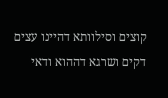קוצים וסילוותא דהיינו עצים דקים ושרגא דההוא ודאי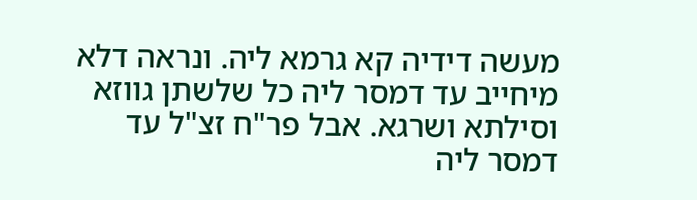מעשה דידיה קא גרמא ליה. ונראה דלא מיחייב עד דמסר ליה כל שלשתן גווזא וסילתא ושרגא. אבל פר"ח זצ"ל עד דמסר ליה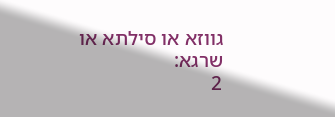גווזא או סילתא או שרגא:
2